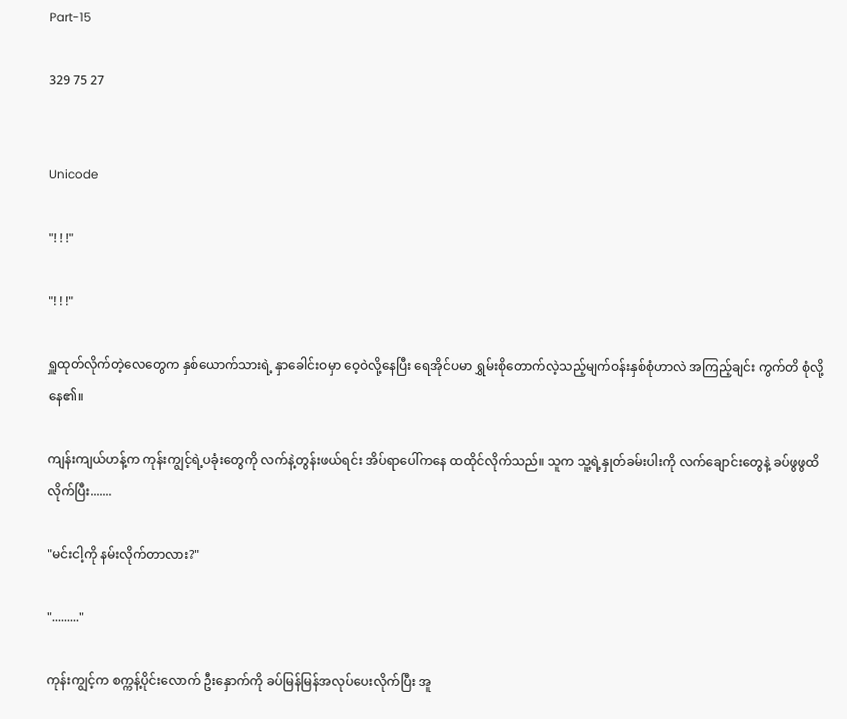Part-15

329 75 27


Unicode

"! ! !"

"! ! !"

ရှူထုတ်လိုက်တဲ့လေတွေက နှစ်ယောက်သားရဲ့ နှာခေါင်းဝမှာ ဝေ့ဝဲလို့နေပြီး ရေအိုင်ပမာ ရွှမ်းစိုတောက်လဲ့သည့်မျက်ဝန်းနှစ်စုံဟာလဲ အကြည့်ချင်း ကွက်တိ စုံလို့နေ၏။

ကျန်းကျယ်ဟန့်က ကုန်းကျွင့်ရဲ့ပခုံးတွေကို လက်နဲ့တွန်းဖယ်ရင်း အိပ်ရာပေါ်ကနေ ထထိုင်လိုက်သည်။ သူက သူ့ရဲ့နှုတ်ခမ်းပါးကို လက်ချောင်းတွေနဲ့ ခပ်ဖွဖွထိလိုက်ပြီး.......

"မင်းငါ့ကို နမ်းလိုက်တာလား?"

"........."

ကုန်းကျွင့်က စက္ကန့်ပိုင်းလောက် ဦးနှောက်ကို ခပ်မြန်မြန်အလုပ်ပေးလိုက်ပြီး အူ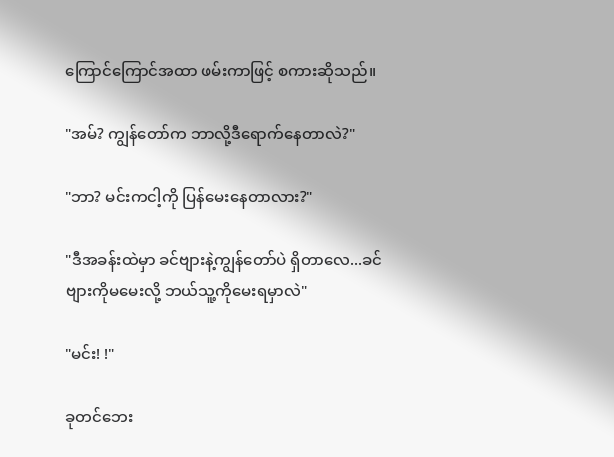ကြောင်ကြောင်အထာ ဖမ်းကာဖြင့် စကားဆိုသည်။

"အမ်? ကျွန်တော်က ဘာလို့ဒီရောက်နေတာလဲ?"

"ဘာ? မင်းကငါ့ကို ပြန်မေးနေတာလား?"

"ဒီအခန်းထဲမှာ ခင်ဗျားနဲ့ကျွန်တော်ပဲ ရှိတာလေ...ခင်ဗျားကိုမမေးလို့ ဘယ်သူ့ကိုမေးရမှာလဲ"

"မင်း! !"

ခုတင်ဘေး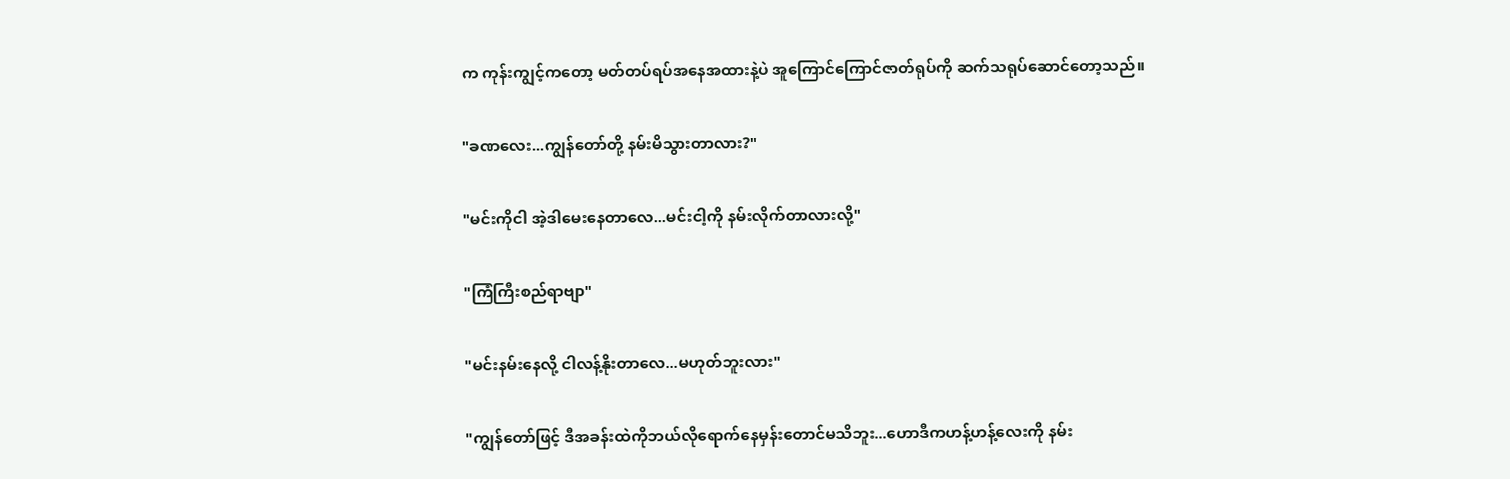က ကုန်းကျွင့်ကတော့ မတ်တပ်ရပ်အနေအထားနဲ့ပဲ အူကြောင်ကြောင်ဇာတ်ရုပ်ကို ဆက်သရုပ်ဆောင်တော့သည်။

"ခဏလေး...ကျွန်တော်တို့ နမ်းမိသွားတာလား?"

"မင်းကိုငါ အဲ့ဒါမေးနေတာလေ...မင်းငါ့ကို နမ်းလိုက်တာလားလို့"

"ကြံကြီးစည်ရာဗျာ"

"မင်းနမ်းနေလို့ ငါလန့်နိုးတာလေ...မဟုတ်ဘူးလား"

"ကျွန်တော်ဖြင့် ဒီအခန်းထဲကိုဘယ်လိုရောက်နေမှန်းတောင်မသိဘူး...ဟောဒီကဟန့်ဟန့်လေးကို နမ်း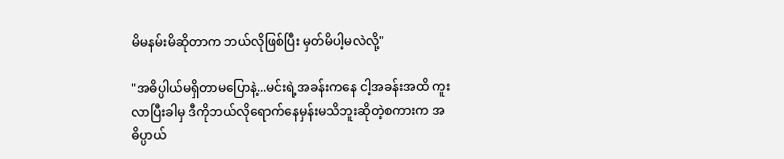မိမနမ်းမိဆိုတာက ဘယ်လိုဖြစ်ပြီး မှတ်မိပါ့မလဲလို့"

"အဓိပ္ပါယ်မရှိတာမပြောနဲ့...မင်းရဲ့အခန်းကနေ ငါ့အခန်းအထိ ကူးလာပြီးခါမှ ဒီကိုဘယ်လိုရောက်နေမှန်းမသိဘူးဆိုတဲ့စကားက အဓိပ္ပာယ်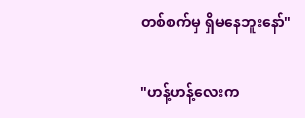တစ်စက်မှ ရှိမနေဘူးနော်"

"ဟန့်ဟန့်လေးက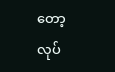တော့ လုပ်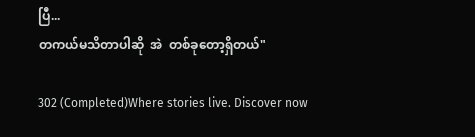ပြီ...
တကယ်မသိတာပါဆို  အဲ  တစ်ခုတော့ရှိတယ်"

302 (Completed)Where stories live. Discover now